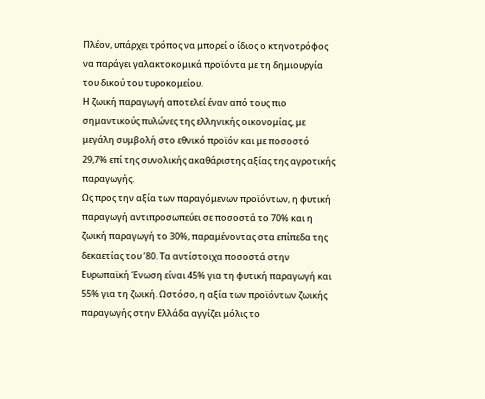Πλέον, υπάρχει τρόπος να μπορεί ο ίδιος ο κτηνοτρόφος να παράγει γαλακτοκομικά προϊόντα με τη δημιουργία του δικού του τυροκομείου.
Η ζωική παραγωγή αποτελεί έναν από τους πιο σημαντικούς πυλώνες της ελληνικής οικονομίας, με μεγάλη συμβολή στο εθνικό προϊόν και με ποσοστό 29,7% επί της συνολικής ακαθάριστης αξίας της αγροτικής παραγωγής.
Ως προς την αξία των παραγόμενων προϊόντων, η φυτική παραγωγή αντιπροσωπεύει σε ποσοστά το 70% και η ζωική παραγωγή το 30%, παραμένοντας στα επίπεδα της δεκαετίας του ’80. Τα αντίστοιχα ποσοστά στην Ευρωπαϊκή Ένωση είναι 45% για τη φυτική παραγωγή και 55% για τη ζωική. Ωστόσο, η αξία των προϊόντων ζωικής παραγωγής στην Ελλάδα αγγίζει μόλις το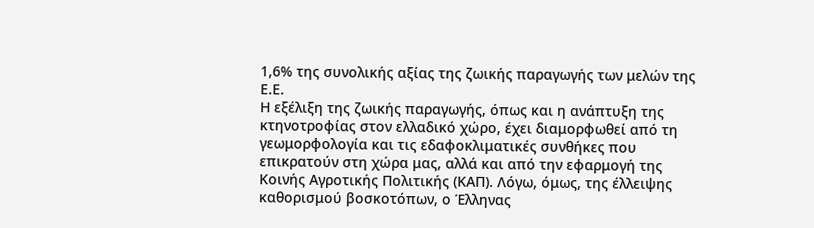1,6% της συνολικής αξίας της ζωικής παραγωγής των μελών της Ε.Ε.
Η εξέλιξη της ζωικής παραγωγής, όπως και η ανάπτυξη της κτηνοτροφίας στον ελλαδικό χώρο, έχει διαμορφωθεί από τη γεωμορφολογία και τις εδαφοκλιματικές συνθήκες που επικρατούν στη χώρα μας, αλλά και από την εφαρμογή της Κοινής Αγροτικής Πολιτικής (ΚΑΠ). Λόγω, όμως, της έλλειψης καθορισμού βοσκοτόπων, ο Έλληνας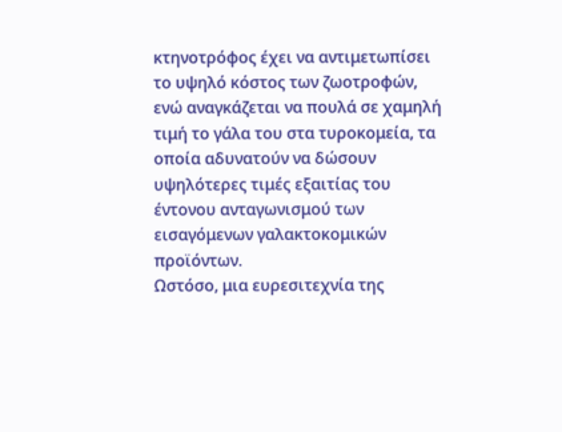κτηνοτρόφος έχει να αντιμετωπίσει το υψηλό κόστος των ζωοτροφών, ενώ αναγκάζεται να πουλά σε χαμηλή τιμή το γάλα του στα τυροκομεία, τα οποία αδυνατούν να δώσουν υψηλότερες τιμές εξαιτίας του έντονου ανταγωνισμού των εισαγόμενων γαλακτοκομικών προϊόντων.
Ωστόσο, μια ευρεσιτεχνία της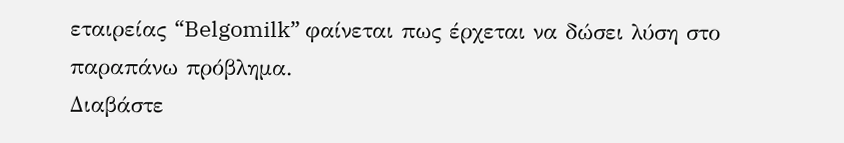εταιρείας “Belgomilk” φαίνεται πως έρχεται να δώσει λύση στο παραπάνω πρόβλημα.
Διαβάστε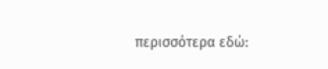περισσότερα εδώ: